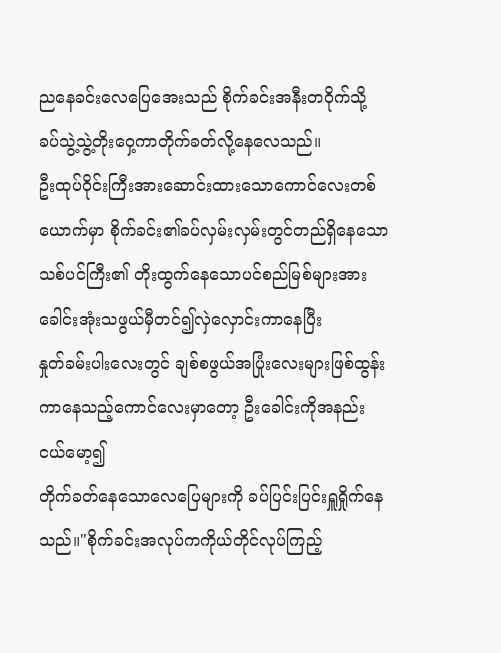ညနေခင်းလေပြေအေးသည် စိုက်ခင်းအနီးတဝိုက်သို့
ခပ်သွဲ့သွဲ့တိုးဝှေ့ကာတိုက်ခတ်လို့နေလေသည်။
ဦးထုပ်ဝိုင်းကြီးအားဆောင်းထားသောကောင်လေးတစ်ယောက်မှာ စိုက်ခင်း၏ခပ်လှမ်းလှမ်းတွင်တည်ရှိနေသော
သစ်ပင်ကြီး၏ တိုးထွက်နေသောပင်စည်မြစ်များအား
ခေါင်းအုံးသဖွယ်မှီတင်၍လှဲလှောင်းကာနေပြီး
နှုတ်ခမ်းပါးလေးတွင် ချစ်စဖွယ်အပြုံးလေးများဖြစ်ထွန်းကာနေသည့်ကောင်လေးမှာတော့ ဦးခေါင်းကိုအနည်းငယ်မော့၍
တိုက်ခတ်နေသောလေပြေများကို ခပ်ပြင်းပြင်းရှူရှိုက်နေသည်။"စိုက်ခင်းအလုပ်ကကိုယ်တိုင်လုပ်ကြည့်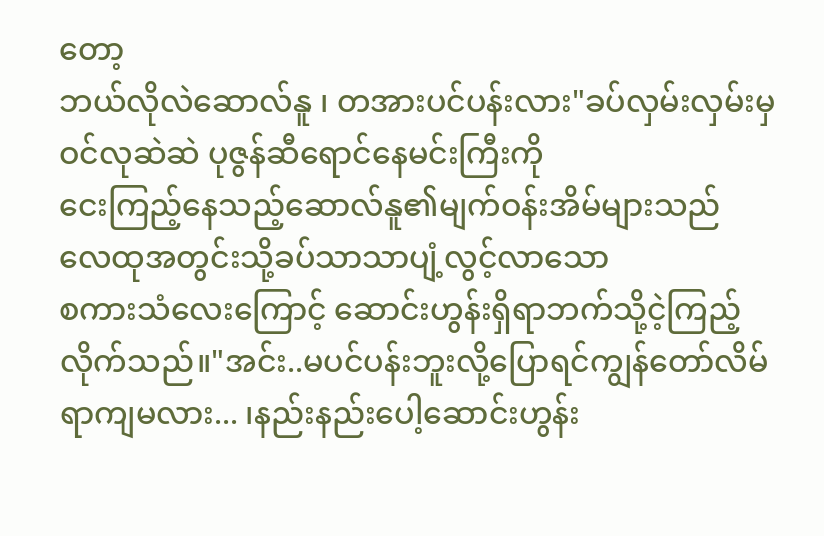တော့
ဘယ်လိုလဲဆောလ်နူ ၊ တအားပင်ပန်းလား"ခပ်လှမ်းလှမ်းမှဝင်လုဆဲဆဲ ပုဇွန်ဆီရောင်နေမင်းကြီးကို
ငေးကြည့်နေသည့်ဆောလ်နူ၏မျက်ဝန်းအိမ်များသည်
လေထုအတွင်းသို့ခပ်သာသာပျံ့လွင့်လာသော
စကားသံလေးကြောင့် ဆောင်းဟွန်းရှိရာဘက်သို့ငဲ့ကြည့်လိုက်သည်။"အင်း..မပင်ပန်းဘူးလို့ပြောရင်ကျွန်တော်လိမ်ရာကျမလား... ၊နည်းနည်းပေါ့ဆောင်းဟွန်း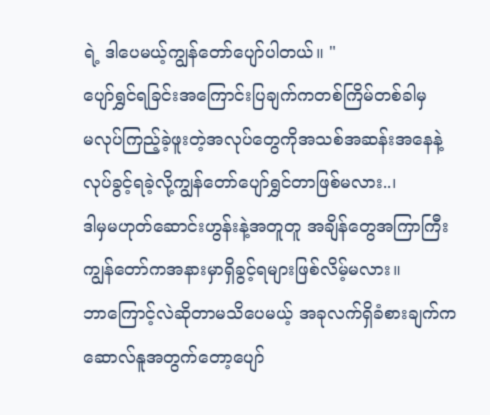ရဲ့ ဒါပေမယ့်ကျွန်တော်ပျော်ပါတယ်။ "
ပျော်ရွှင်ရခြင်းအကြောင်းပြချက်ကတစ်ကြိမ်တစ်ခါမှ
မလုပ်ကြည့်ခဲ့ဖူးတဲ့အလုပ်တွေကိုအသစ်အဆန်းအနေနဲ့
လုပ်ခွင့်ရခဲ့လို့ကျွန်တော်ပျော်ရွှင်တာဖြစ်မလား..၊
ဒါမှမဟုတ်ဆောင်းဟွန်းနဲ့အတူတူ အချိန်တွေအကြာကြီး
ကျွန်တော်ကအနားမှာရှိခွင့်ရများဖြစ်လိမ့်မလား။
ဘာကြောင့်လဲဆိုတာမသိပေမယ့် အခုလက်ရှိခံစားချက်က
ဆောလ်နူအတွက်တော့ပျော်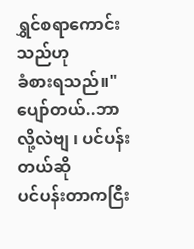ရွှင်စရာကောင်းသည်ဟု
ခံစားရသည်။"ပျော်တယ်..ဘာလို့လဲဗျ ၊ ပင်ပန်းတယ်ဆို
ပင်ပန်းတာကငြီး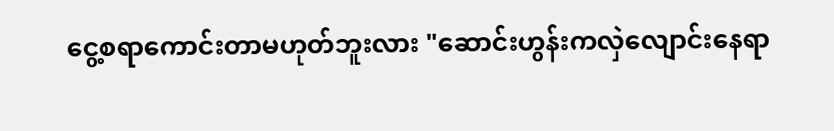ငွေ့စရာကောင်းတာမဟုတ်ဘူးလား "ဆောင်းဟွန်းကလှဲလျောင်းနေရာ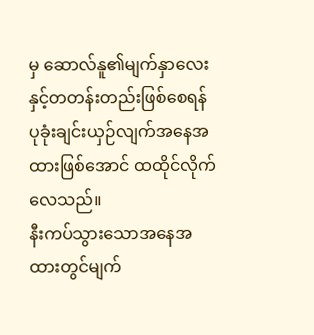မှ ဆောလ်နူ၏မျက်နှာလေးနှင့်တတန်းတည်းဖြစ်စေရန် ပုခုံးချင်းယှဉ်လျက်အနေအထားဖြစ်အောင် ထထိုင်လိုက်လေသည်။
နီးကပ်သွားသောအနေအထားတွင်မျက်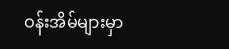ဝန်းအိမ်များမှာ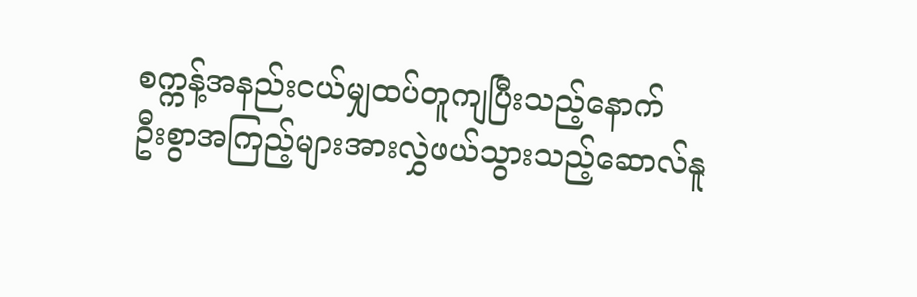စက္ကန့်အနည်းငယ်မျှထပ်တူကျပြီးသည့်နောက်
ဦးစွာအကြည့်များအားလွှဲဖယ်သွားသည့်ဆောလ်နူ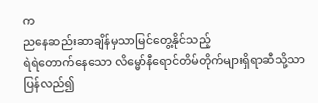က
ညနေဆည်းဆာချိန်မှသာမြင်တွေ့နိုင်သည့်
ရဲရဲတောက်နေသော လိမ္မော်နီရောင်တိမ်တိုက်များရှိရာဆီသို့သာ ပြန်လည်၍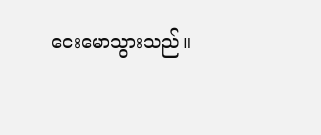ငေးမောသွားသည်။